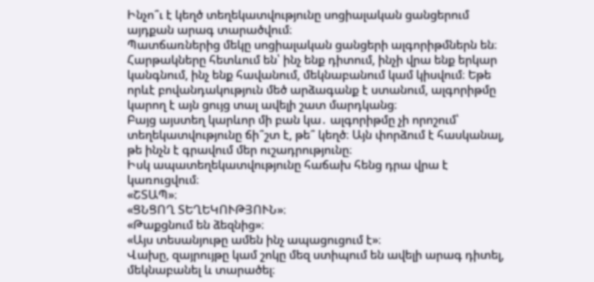Ինչո՞ւ է կեղծ տեղեկատվությունը սոցիալական ցանցերում այդքան արագ տարածվում։
Պատճառներից մեկը սոցիալական ցանցերի ալգորիթմներն են։
Հարթակները հետևում են՝ ինչ ենք դիտում, ինչի վրա ենք երկար կանգնում, ինչ ենք հավանում, մեկնաբանում կամ կիսվում։ Եթե որևէ բովանդակություն մեծ արձագանք է ստանում, ալգորիթմը կարող է այն ցույց տալ ավելի շատ մարդկանց։
Բայց այստեղ կարևոր մի բան կա․ ալգորիթմը չի որոշում՝ տեղեկատվությունը ճի՞շտ է, թե՞ կեղծ։ Այն փորձում է հասկանալ, թե ինչն է գրավում մեր ուշադրությունը։
Իսկ ապատեղեկատվությունը հաճախ հենց դրա վրա է կառուցվում։
«ՇՏԱՊ»։
«ՑՆՑՈՂ ՏԵՂԵԿՈՒԹՅՈՒՆ»։
«Թաքցնում են ձեզնից»։
«Այս տեսանյութը ամեն ինչ ապացուցում է»։
Վախը, զայրույթը կամ շոկը մեզ ստիպում են ավելի արագ դիտել, մեկնաբանել և տարածել։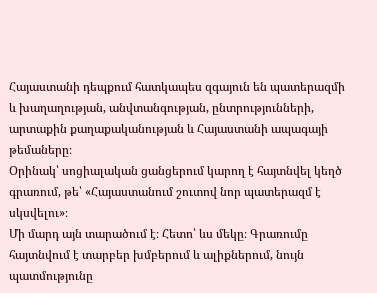Հայաստանի դեպքում հատկապես զգայուն են պատերազմի և խաղաղության, անվտանգության, ընտրությունների, արտաքին քաղաքականության և Հայաստանի ապագայի թեմաները։
Օրինակ՝ սոցիալական ցանցերում կարող է հայտնվել կեղծ գրառում, թե՝ «Հայաստանում շուտով նոր պատերազմ է սկսվելու»։
Մի մարդ այն տարածում է։ Հետո՝ ևս մեկը։ Գրառումը հայտնվում է տարբեր խմբերում և ալիքներում, նույն պատմությունը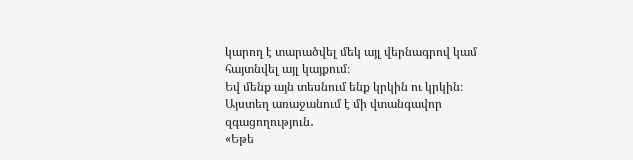կարող է տարածվել մեկ այլ վերնագրով կամ հայտնվել այլ կայքում։
Եվ մենք այն տեսնում ենք կրկին ու կրկին։
Այստեղ առաջանում է մի վտանգավոր զգացողություն․
«Եթե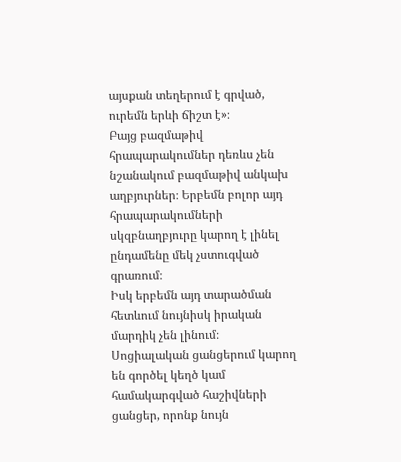այսքան տեղերում է գրված, ուրեմն երևի ճիշտ է»։
Բայց բազմաթիվ հրապարակումներ դեռևս չեն նշանակում բազմաթիվ անկախ աղբյուրներ։ Երբեմն բոլոր այդ հրապարակումների սկզբնաղբյուրը կարող է լինել ընդամենը մեկ չստուգված գրառում։
Իսկ երբեմն այդ տարածման հետևում նույնիսկ իրական մարդիկ չեն լինում։
Սոցիալական ցանցերում կարող են գործել կեղծ կամ համակարգված հաշիվների ցանցեր, որոնք նույն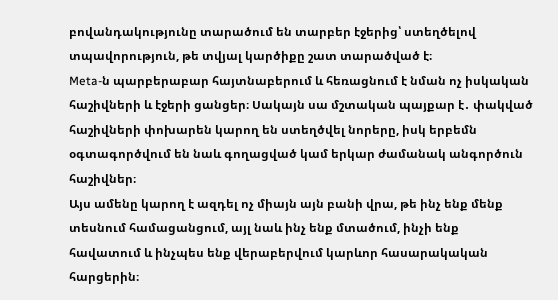բովանդակությունը տարածում են տարբեր էջերից՝ ստեղծելով տպավորություն, թե տվյալ կարծիքը շատ տարածված է։
Meta-ն պարբերաբար հայտնաբերում և հեռացնում է նման ոչ իսկական հաշիվների և էջերի ցանցեր։ Սակայն սա մշտական պայքար է․ փակված հաշիվների փոխարեն կարող են ստեղծվել նորերը, իսկ երբեմն օգտագործվում են նաև գողացված կամ երկար ժամանակ անգործուն հաշիվներ։
Այս ամենը կարող է ազդել ոչ միայն այն բանի վրա, թե ինչ ենք մենք տեսնում համացանցում, այլ նաև ինչ ենք մտածում, ինչի ենք հավատում և ինչպես ենք վերաբերվում կարևոր հասարակական հարցերին։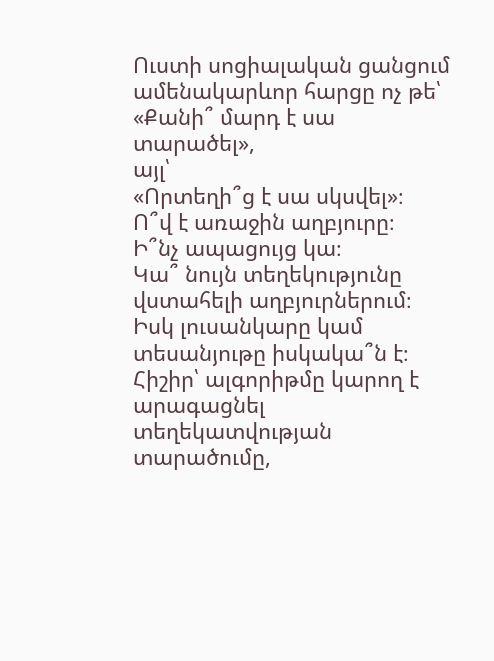Ուստի սոցիալական ցանցում ամենակարևոր հարցը ոչ թե՝
«Քանի՞ մարդ է սա տարածել»,
այլ՝
«Որտեղի՞ց է սա սկսվել»։
Ո՞վ է առաջին աղբյուրը։
Ի՞նչ ապացույց կա։
Կա՞ նույն տեղեկությունը վստահելի աղբյուրներում։
Իսկ լուսանկարը կամ տեսանյութը իսկակա՞ն է։
Հիշիր՝ ալգորիթմը կարող է արագացնել տեղեկատվության տարածումը,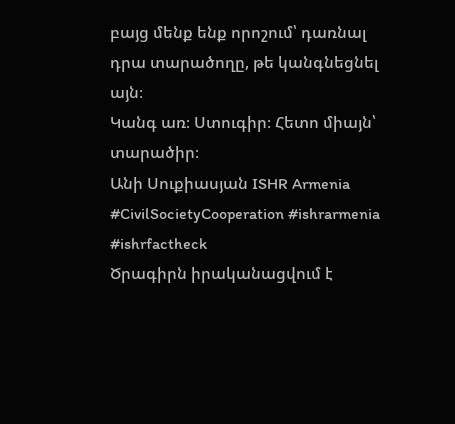բայց մենք ենք որոշում՝ դառնալ դրա տարածողը, թե կանգնեցնել այն։
Կանգ առ։ Ստուգիր։ Հետո միայն՝ տարածիր։
Անի Սուքիասյան ISHR Armenia
#CivilSocietyCooperation #ishrarmenia #ishrfactheck
Ծրագիրն իրականացվում է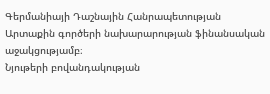Գերմանիայի Դաշնային Հանրապետության Արտաքին գործերի նախարարության ֆինանսական աջակցությամբ։
Նյութերի բովանդակության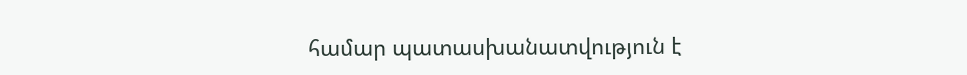համար պատասխանատվություն է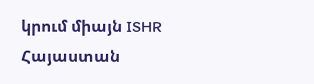կրում միայն ISHR Հայաստան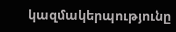կազմակերպությունը